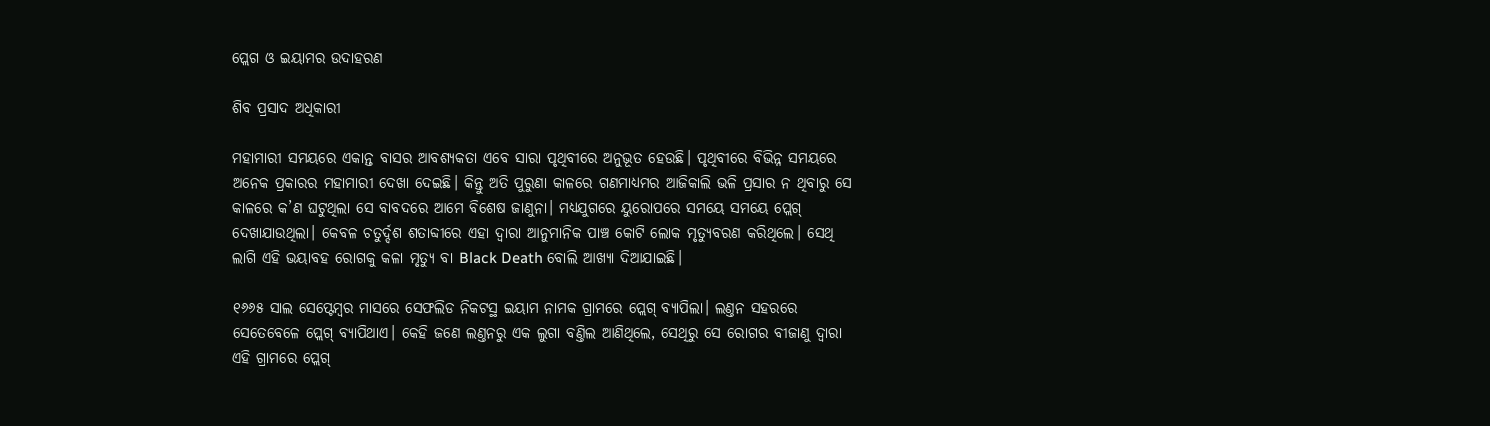ପ୍ଲେଗ ଓ ଇୟାମର ଉଦାହରଣ

ଶିବ ପ୍ରସାଦ ଅଧିକାରୀ

ମହାମାରୀ ସମୟରେ ଏକାନ୍ତ ବାସର ଆବଶ୍ୟକତା ଏବେ ସାରା ପୃଥିବୀରେ ଅନୁଭୂତ ହେଉଛି। ପୃଥିବୀରେ ବିଭିନ୍ନ ସମୟରେ ଅନେକ ପ୍ରକାରର ମହାମାରୀ ଦେଖା ଦେଇଛି। କିନ୍ତୁ ଅତି ପୁରୁଣା କାଳରେ ଗଣମାଧ୍ୟମର ଆଜିକାଲି ଭଳି ପ୍ରସାର ନ ଥିବାରୁ ସେ କାଳରେ କ’ଣ ଘଟୁଥିଲା ସେ ବାବଦରେ ଆମେ ବିଶେଷ ଜାଣୁନା। ମଧ୍ୟଯୁଗରେ ୟୁରୋପରେ ସମୟେ ସମୟେ ପ୍ଲେଗ୍‌ ଦେଖାଯାଉଥିଲା। କେବଳ ଚତୁର୍ଦ୍ଦଶ ଶତାବ୍ଦୀରେ ଏହା ଦ୍ବାରା ଆନୁମାନିକ ପାଞ୍ଚ କୋଟି ଲୋକ ମୃତ୍ୟୁବରଣ କରିଥିଲେ। ସେଥି ଲାଗି ଏହି ଭୟାବହ ରୋଗକୁ କଳା ମୃତ୍ୟୁ ବା Black Death ବୋଲି ଆଖ୍ୟା ଦିଆଯାଇଛି।

୧୬୬୫ ସାଲ ସେପ୍ଟେମ୍ବର ମାସରେ ସେଫଲିଡ ନିକଟସ୍ଥ ଇୟାମ ନାମକ ଗ୍ରାମରେ ପ୍ଲେଗ୍‌ ବ୍ୟାପିଲା। ଲଣ୍ତନ ସହରରେ ସେତେବେଳେ ପ୍ଲେଗ୍‌ ବ୍ୟାପିଥାଏ। କେହି ଜଣେ ଲଣ୍ତନରୁ ଏକ ଲୁଗା ବଣ୍ତିଲ ଆଣିଥିଲେ, ସେଥିରୁ ସେ ରୋଗର ବୀଜାଣୁ ଦ୍ବାରା ଏହି ଗ୍ରାମରେ ପ୍ଲେଗ୍‌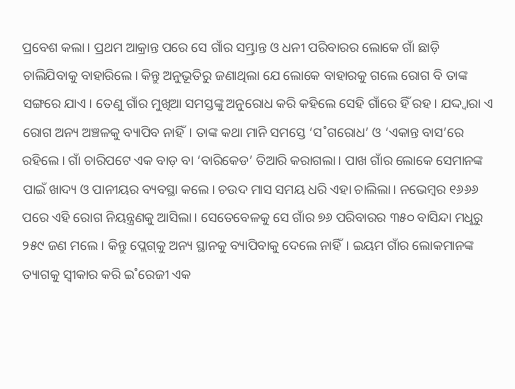ପ୍ରବେଶ କଲା। ପ୍ରଥମ ଆକ୍ରାନ୍ତ ପରେ ସେ ଗାଁର ସମ୍ଭ୍ରାନ୍ତ ଓ ଧନୀ ପରିବାରର ଲୋକେ ଗାଁ ଛାଡ଼ି ଚାଲିଯିବାକୁ ବାହାରିଲେ। କିନ୍ତୁ ଅନୁଭୂତିରୁ ଜଣାଥିଲା ଯେ ଲୋକେ ବାହାରକୁ ଗଲେ ରୋଗ ବି ତାଙ୍କ ସଙ୍ଗରେ ଯାଏ। ତେଣୁ ଗାଁର ମୁଖିଆ ସମସ୍ତଙ୍କୁ ଅନୁରୋଧ କରି କହିଲେ ସେହି ଗାଁରେ ହିଁ ରହ। ଯଦ୍ଦ୍ବାରା ଏ ରୋଗ ଅନ୍ୟ ଅଞ୍ଚଳକୁ ବ୍ୟାପିବ ନାହିଁ। ତାଙ୍କ କଥା ମାନି ସମସ୍ତେ ‘ସ˚ଗରୋଧ’ ଓ ‘ଏକାନ୍ତ ବାସ’ରେ ରହିଲେ। ଗାଁ ଚାରିପଟେ ଏକ ବାଡ଼ ବା ‘ବାରିକେଡ’ ତିଆରି କରାଗଲା। ପାଖ ଗାଁର ଲୋକେ ସେମାନଙ୍କ ପାଇଁ ଖାଦ୍ୟ ଓ ପାନୀୟର ବ୍ୟବସ୍ଥା କଲେ। ଚଉଦ ମାସ ସମୟ ଧରି ଏହା ଚାଲିଲା। ନଭେମ୍ବର ୧୬୬୬ ପରେ ଏହି ରୋଗ ନିୟନ୍ତ୍ରଣକୁ ଆସିଲା। ସେତେବେଳକୁ ସେ ଗାଁର ୭୬ ପରିବାରର ୩୫୦ ବାସିନ୍ଦା ମଧୢରୁ ୨୫୯ ଜଣ ମଲେ। କିନ୍ତୁ ପ୍ଲେଗ୍‌କୁ ଅନ୍ୟ ସ୍ଥାନକୁ ବ୍ୟାପିବାକୁ ଦେଲେ ନାହିଁ। ଇୟମ ଗାଁର ଲୋକମାନଙ୍କ ତ୍ୟାଗକୁ ସ୍ବୀକାର କରି ଇ˚ରେଜୀ ଏକ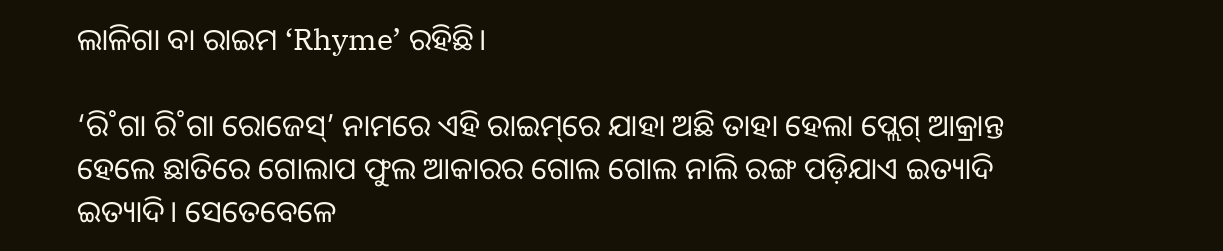ଲାଳିଗା ବା ରାଇମ ‘Rhyme’ ରହିଛି।

‘ରି˚ଗା ରି˚ଗା ରୋଜେସ୍‌’ ନାମରେ ଏହି ରାଇମ୍‌ରେ ଯାହା ଅଛି ତାହା ହେଲା ପ୍ଲେଗ୍‌ ଆକ୍ରାନ୍ତ ହେଲେ ଛାତିରେ ଗୋଲାପ ଫୁଲ ଆକାରର ଗୋଲ ଗୋଲ ନାଲି ରଙ୍ଗ ପଡ଼ିଯାଏ ଇତ୍ୟାଦି ଇତ୍ୟାଦି। ସେତେବେଳେ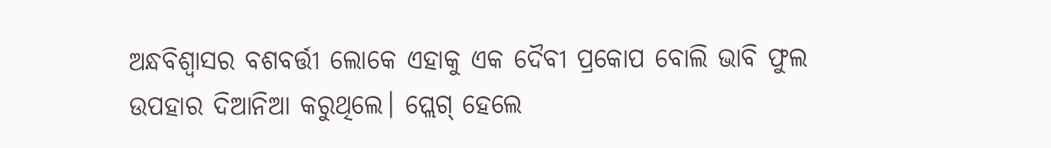ଅନ୍ଧବିଶ୍ବାସର ବଶବର୍ତ୍ତୀ ଲୋକେ ଏହାକୁ ଏକ ଦୈବୀ ପ୍ରକୋପ ବୋଲି ଭାବି ଫୁଲ ଉପହାର ଦିଆନିଆ କରୁଥିଲେ। ପ୍ଲେଗ୍‌ ହେଲେ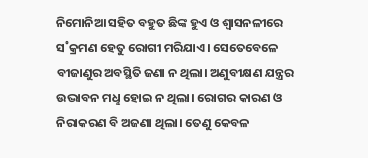ନିମୋନିଆ ସହିତ ବହୁତ ଛିଙ୍କ ହୁଏ ଓ ଶ୍ବାସନଳୀରେ ସ˚କ୍ରମଣ ହେତୁ ରୋଗୀ ମରିଯାଏ। ସେତେବେଳେ ବୀଜାଣୁର ଅବସ୍ଥିତି ଜଣା ନ ଥିଲା। ଅଣୁବୀକ୍ଷଣ ଯନ୍ତ୍ରର ଉଦ୍ଭାବନ ମଧୢ ହୋଇ ନ ଥିଲା। ରୋଗର କାରଣ ଓ ନିରାକରଣ ବି ଅଜଣା ଥିଲା। ତେଣୁ କେବଳ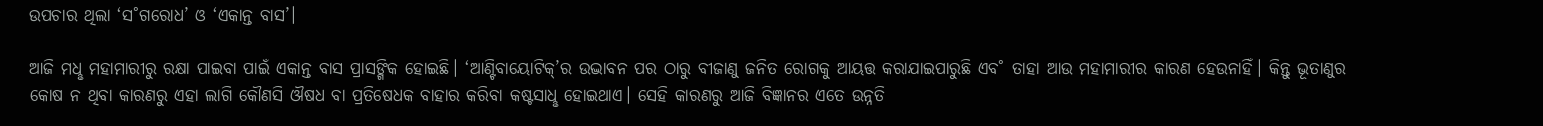ଉପଚାର ଥିଲା ‘ସ˚ଗରୋଧ’ ଓ ‘ଏକାନ୍ତ ବାସ’।

ଆଜି ମଧୢ ମହାମାରୀରୁ ରକ୍ଷା ପାଇବା ପାଇଁ ଏକାନ୍ତ ବାସ ପ୍ରାସଙ୍ଗିକ ହୋଇଛି। ‘ଆଣ୍ଟିବାୟୋଟିକ୍‌’ର ଉଦ୍ଭାବନ ପର ଠାରୁ ବୀଜାଣୁ ଜନିତ ରୋଗକୁ ଆୟତ୍ତ କରାଯାଇପାରୁଛି ଏବ˚ ତାହା ଆଉ ମହାମାରୀର କାରଣ ହେଉନାହିଁ। କିନ୍ତୁ ଭୂତାଣୁର କୋଷ ନ ଥିବା କାରଣରୁ ଏହା ଲାଗି କୌଣସି ଔଷଧ ବା ପ୍ରତିଷେଧକ ବାହାର କରିବା କଷ୍ଟସାଧୢ ହୋଇଥାଏ। ସେହି କାରଣରୁ ଆଜି ବିଜ୍ଞାନର ଏତେ ଉନ୍ନତି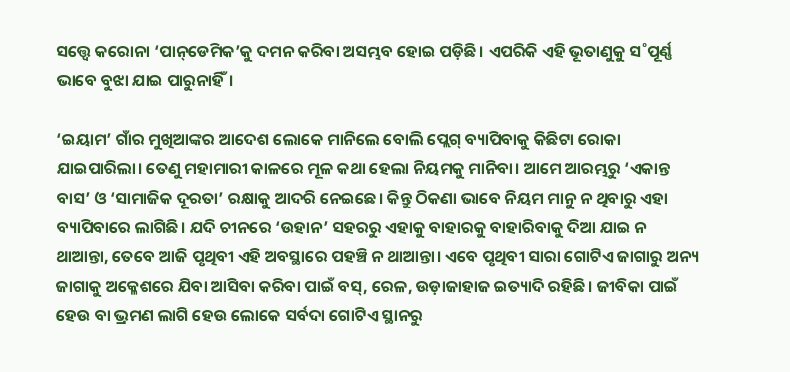ସତ୍ତ୍ବେ କରୋନା ‘ପାନ୍‌ଡେମିକ’କୁ ଦମନ କରିବା ଅସମ୍ଭବ ହୋଇ ପଡ଼ିଛି। ଏପରିକି ଏହି ଭୂତାଣୁକୁ ସ˚ପୂର୍ଣ୍ଣ ଭାବେ ବୁଝା ଯାଇ ପାରୁନାହିଁ।

‘ଇୟାମ’ ଗାଁର ମୁଖିଆଙ୍କର ଆଦେଶ ଲୋକେ ମାନିଲେ ବୋଲି ପ୍ଲେଗ୍‌ ବ୍ୟାପିବାକୁ କିଛିଟା ରୋକା ଯାଇପାରିଲା। ତେଣୁ ମହାମାରୀ କାଳରେ ମୂଳ କଥା ହେଲା ନିୟମକୁ ମାନିବା। ଆମେ ଆରମ୍ଭରୁ ‘ଏକାନ୍ତ ବାସ’ ଓ ‘ସାମାଜିକ ଦୂରତା’ ରକ୍ଷାକୁ ଆଦରି ନେଇଛେ। କିନ୍ତୁ ଠିକଣା ଭାବେ ନିୟମ ମାନୁ ନ ଥିବାରୁ ଏହା ବ୍ୟାପିବାରେ ଲାଗିଛି। ଯଦି ଚୀନରେ ‘ଉହାନ’ ସହରରୁ ଏହାକୁ ବାହାରକୁ ବାହାରିବାକୁ ଦିଆ ଯାଇ ନ ଥାଆନ୍ତା, ତେବେ ଆଜି ପୃଥିବୀ ଏହି ଅବସ୍ଥାରେ ପହଞ୍ଚି ନ ଥାଆନ୍ତା। ଏବେ ପୃଥିବୀ ସାରା ଗୋଟିଏ ଜାଗାରୁ ଅନ୍ୟ ଜାଗାକୁ ଅକ୍ଳେଶରେ ଯିବା ଆସିବା କରିବା ପାଇଁ ବସ୍‌, ରେଳ, ଉଡ଼ାଜାହାଜ ଇତ୍ୟାଦି ରହିଛି। ଜୀବିକା ପାଇଁ ହେଉ ବା ଭ୍ରମଣ ଲାଗି ହେଉ ଲୋକେ ସର୍ବଦା ଗୋଟିଏ ସ୍ଥାନରୁ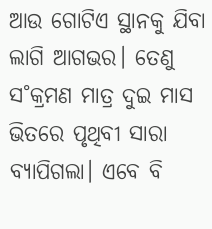ଆଉ ଗୋଟିଏ ସ୍ଥାନକୁ ଯିବା ଲାଗି ଆଗଭର। ତେଣୁ ସ˚କ୍ରମଣ ମାତ୍ର ଦୁଇ ମାସ ଭିତରେ ପୃଥିବୀ ସାରା ବ୍ୟାପିଗଲା। ଏବେ ବି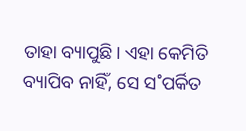ତାହା ବ୍ୟାପୁଛି। ଏହା କେମିତି ବ୍ୟାପିବ ନାହିଁ, ସେ ସ˚ପର୍କିତ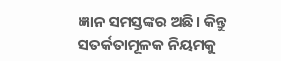ଜ୍ଞାନ ସମସ୍ତଙ୍କର ଅଛି। କିନ୍ତୁ ସତର୍କତାମୂଳକ ନିୟମକୁ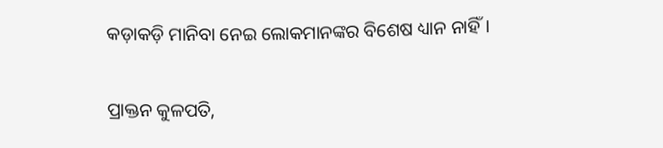କଡ଼ାକଡ଼ି ମାନିବା ନେଇ ଲୋକମାନଙ୍କର ବିଶେଷ ଧ୍ୟାନ ନାହିଁ।

ପ୍ରାକ୍ତନ କୁଳପତି,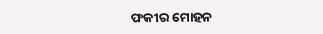ଫକୀର ମୋହନ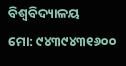ବିଶ୍ବବିଦ୍ୟାଳୟ
ମୋ: ୯୪୩୯୪୩୧୬୦୦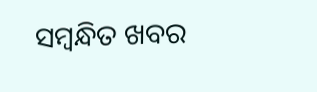ସମ୍ବନ୍ଧିତ ଖବର